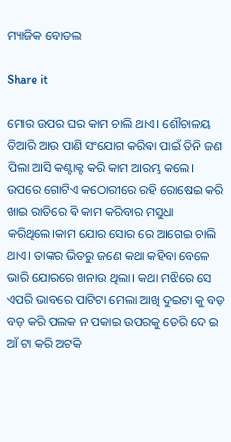ମ୍ୟାଜିକ ବୋତଲ

Share it

ମୋର ଉପର ଘର କାମ ଚାଲି ଥାଏ। ଶୌଚାଳୟ ତିଆରି ଆଉ ପାଣି ସଂଯୋଗ କରିଵା ପାଇଁ ତିନି ଜଣ ପିଲା ଆସି କଣ୍ଟାକ୍ଟ କରି କାମ ଆରମ୍ଭ କଲେ। ଉପରେ ଗୋଟିଏ କଠୋରୀରେ ରହି ରୋଷେଇ କରି ଖାଇ ରାତିରେ ଵି କାମ କରିବାର ମସୁଧା କରିଥିଲେ।କାମ ଯୋର ସୋର ରେ ଆଗେଇ ଚାଲି ଥାଏ। ତାଙ୍କର ଭିତରୁ ଜଣେ କଥା କହିବା ବେଳେ ଭାରି ଯୋରରେ ଖନାଉ ଥିଲା। କଥା ମଝିରେ ସେ ଏପରି ଭାବରେ ପାଟିଟା ମେଲା ଆଖି ଦୁଇଟା କୁ ବଡ଼ ବଡ଼ କରି ପଲକ ନ ପକାଇ ଉପରକୁ ଡେରି ଦେ ଇ ଆଁ ଟା କରି ଅଟକି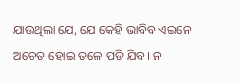ଯାଉଥିଲା ଯେ, ଯେ କେହି ଭାବିବ ଏଇନେ ଅଚେତ ହୋଇ ତଳେ ପଡି ଯିବ। ନ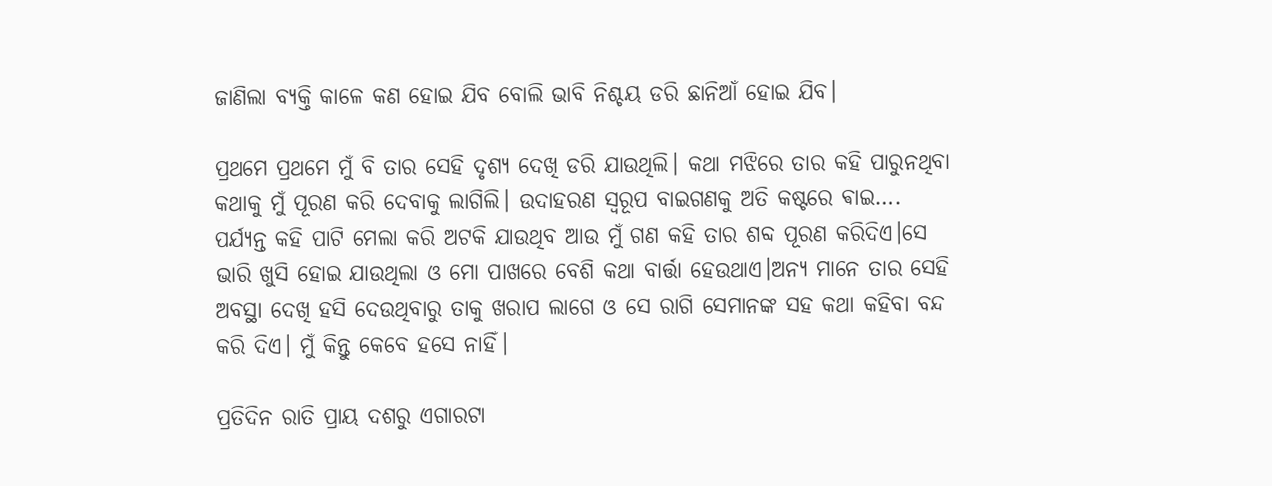ଜାଣିଲା ବ୍ୟକ୍ତି କାଳେ କଣ ହୋଇ ଯିବ ବୋଲି ଭାବି ନିଶ୍ଚୟ ଡରି ଛାନିଆଁ ହୋଇ ଯିବ।

ପ୍ରଥମେ ପ୍ରଥମେ ମୁଁ ବି ତାର ସେହି ଦୃଶ୍ୟ ଦେଖି ଡରି ଯାଉଥିଲି। କଥା ମଝିରେ ତାର କହି ପାରୁନଥିବା କଥାକୁ ମୁଁ ପୂରଣ କରି ଦେବାକୁ ଲାଗିଲି। ଉଦାହରଣ ସ୍ୱରୂପ ବାଇଗଣକୁ ଅତି କଷ୍ଟରେ ଵାଇ…. ପର୍ଯ୍ୟନ୍ତ କହି ପାଟି ମେଲା କରି ଅଟକି ଯାଉଥିବ ଆଉ ମୁଁ ଗଣ କହି ତାର ଶବ୍ଦ ପୂରଣ କରିଦିଏ।ସେ ଭାରି ଖୁସି ହୋଇ ଯାଉଥିଲା ଓ ମୋ ପାଖରେ ବେଶି କଥା ବାର୍ତ୍ତା ହେଉଥାଏ।ଅନ୍ୟ ମାନେ ତାର ସେହି ଅବସ୍ଥା ଦେଖି ହସି ଦେଉଥିବାରୁ ତାକୁ ଖରାପ ଲାଗେ ଓ ସେ ରାଗି ସେମାନଙ୍କ ସହ କଥା କହିବା ବନ୍ଦ କରି ଦିଏ। ମୁଁ କିନ୍ତୁ କେବେ ହସେ ନାହିଁ।

ପ୍ରତିଦିନ ରାତି ପ୍ରାୟ ଦଶରୁ ଏଗାରଟା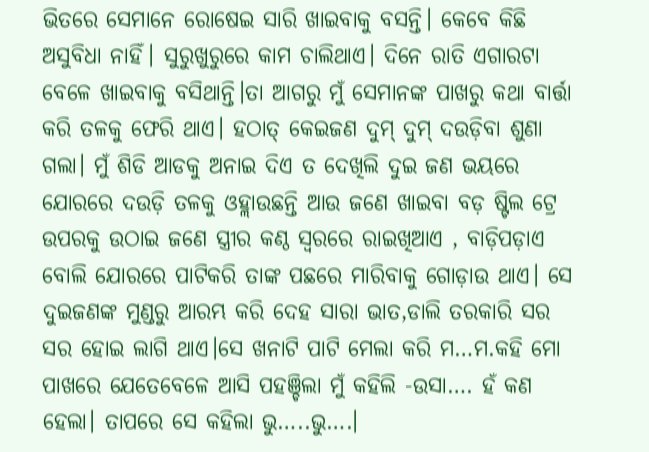ଭିତରେ ସେମାନେ ରୋଷେଇ ସାରି ଖାଇବାକୁ ବସନ୍ତି। କେବେ କିଛି ଅସୁବିଧା ନାହିଁ। ସୁରୁଖୁରୁରେ କାମ ଚାଲିଥାଏ। ଦିନେ ରାତି ଏଗାରଟା ବେଳେ ଖାଇବାକୁ ବସିଥାନ୍ତି।ତା ଆଗରୁ ମୁଁ ସେମାନଙ୍କ ପାଖରୁ କଥା ବାର୍ତ୍ତା କରି ତଳକୁ ଫେରି ଥାଏ। ହଠାତ୍ କେଇଜଣ ଦୁମ୍ ଦୁମ୍ ଦଉଡ଼ିବା ଶୁଣା ଗଲା। ମୁଁ ଶିଡି ଆଡକୁ ଅନାଇ ଦିଏ ତ ଦେଖିଲି ଦୁଇ ଜଣ ଭୟରେ ଯୋରରେ ଦଉଡ଼ି ତଳକୁ ଓହ୍ଲାଉଛନ୍ତି ଆଉ ଜଣେ ଖାଇବା ବଡ଼ ଷ୍ଟିଲ ଟ୍ରେ ଉପରକୁ ଉଠାଇ ଜଣେ ସ୍ତ୍ରୀର କଣ୍ଠ ସ୍ଵରରେ ରାଇଖିଆଏ , ବାଡ଼ିପଡ଼ାଏ ବୋଲି ଯୋରରେ ପାଟିକରି ତାଙ୍କ ପଛରେ ମାରିବାକୁ ଗୋଡ଼ାଉ ଥାଏ। ସେ ଦୁଇଜଣଙ୍କ ମୁଣ୍ଡରୁ ଆରମ୍ଭ କରି ଦେହ ସାରା ଭାତ,ଡାଲି ତରକାରି ସର ସର ହୋଇ ଲାଗି ଥାଏ।ସେ ଖନାଟି ପାଟି ମେଲା କରି ମ…ମ.କହି ମୋ ପାଖରେ ଯେତେବେଳେ ଆସି ପହଞ୍ଚିଲା ମୁଁ କହିଲି -ଉସା…. ହଁ କଣ ହେଲା। ତାପରେ ସେ କହିଲା ଭୁ…..ଭୁ….।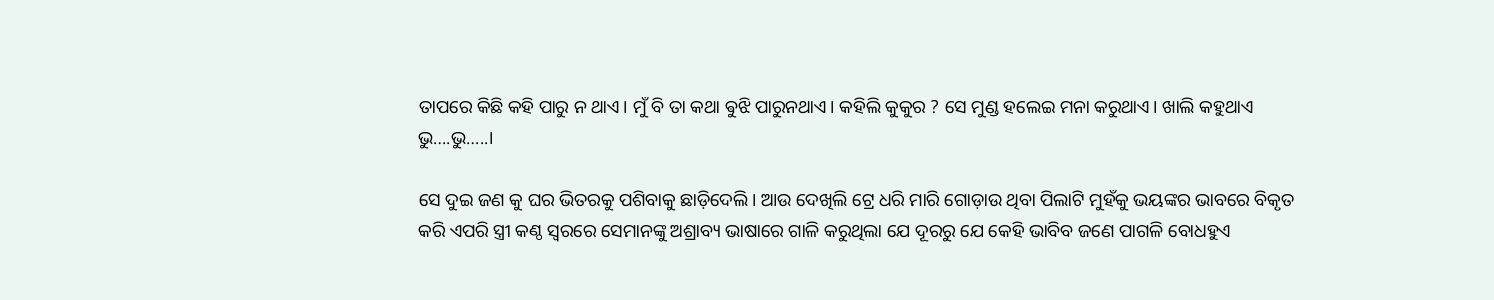ତାପରେ କିଛି କହି ପାରୁ ନ ଥାଏ। ମୁଁ ବି ତା କଥା ଵୁଝି ପାରୁନଥାଏ। କହିଲି କୁକୁର ? ସେ ମୁଣ୍ଡ ହଲେଇ ମନା କରୁଥାଏ। ଖାଲି କହୁଥାଏ ଭୁ….ଭୁ…..।

ସେ ଦୁଇ ଜଣ କୁ ଘର ଭିତରକୁ ପଶିବାକୁ ଛାଡ଼ିଦେଲି। ଆଉ ଦେଖିଲି ଟ୍ରେ ଧରି ମାରି ଗୋଡ଼ାଉ ଥିବା ପିଲାଟି ମୁହଁକୁ ଭୟଙ୍କର ଭାବରେ ବିକୃତ କରି ଏପରି ସ୍ତ୍ରୀ କଣ୍ଠ ସ୍ଵରରେ ସେମାନଙ୍କୁ ଅଶ୍ରାବ୍ୟ ଭାଷାରେ ଗାଳି କରୁଥିଲା ଯେ ଦୂରରୁ ଯେ କେହି ଭାବିବ ଜଣେ ପାଗଳି ବୋଧହୁଏ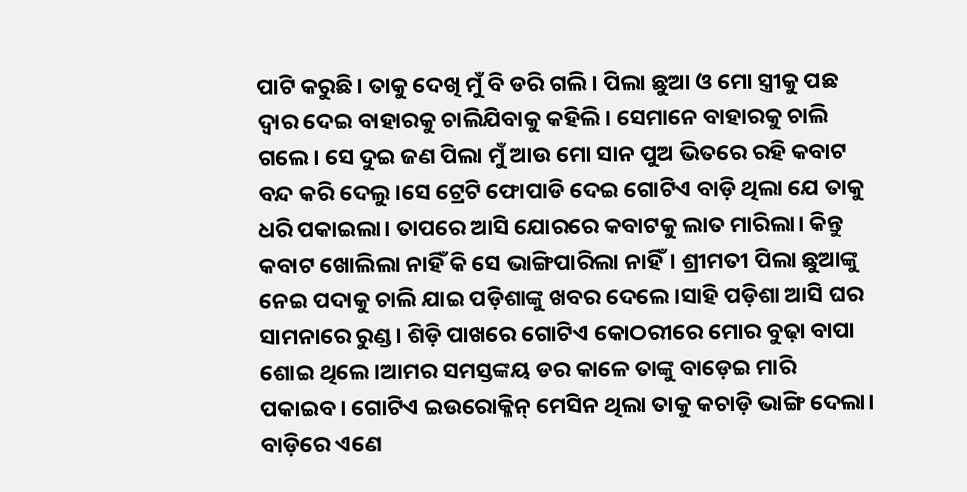ପାଟି କରୁଛି। ତାକୁ ଦେଖି ମୁଁ ବି ଡରି ଗଲି। ପିଲା ଛୁଆ ଓ ମୋ ସ୍ତ୍ରୀକୁ ପଛ ଦ୍ଵାର ଦେଇ ବାହାରକୁ ଚାଲିଯିବାକୁ କହିଲି। ସେମାନେ ବାହାରକୁ ଚାଲି ଗଲେ। ସେ ଦୁଇ ଜଣ ପିଲା ମୁଁ ଆଉ ମୋ ସାନ ପୁଅ ଭିତରେ ରହି କବାଟ ବନ୍ଦ କରି ଦେଲୁ।ସେ ଟ୍ରେଟି ଫୋପାଡି ଦେଇ ଗୋଟିଏ ବାଡ଼ି ଥିଲା ଯେ ତାକୁ ଧରି ପକାଇଲା। ତାପରେ ଆସି ଯୋରରେ କବାଟକୁ ଲାତ ମାରିଲା। କିନ୍ତୁ କବାଟ ଖୋଲିଲା ନାହିଁ କି ସେ ଭାଙ୍ଗିପାରିଲା ନାହିଁ। ଶ୍ରୀମତୀ ପିଲା ଛୁଆଙ୍କୁ ନେଇ ପଦାକୁ ଚାଲି ଯାଇ ପଡ଼ିଶାଙ୍କୁ ଖବର ଦେଲେ।ସାହି ପଡ଼ିଶା ଆସି ଘର ସାମନାରେ ରୁଣ୍ଡ। ଶିଡ଼ି ପାଖରେ ଗୋଟିଏ କୋଠରୀରେ ମୋର ବୁଢ଼ା ବାପା ଶୋଇ ଥିଲେ।ଆମର ସମସ୍ତଙ୍କୟ ଡର କାଳେ ତାଙ୍କୁ ବାଡ଼େଇ ମାରି ପକାଇବ। ଗୋଟିଏ ଇଉରୋକ୍ଳିନ୍ ମେସିନ ଥିଲା ତାକୁ କଚାଡ଼ି ଭାଙ୍ଗି ଦେଲା। ବାଡ଼ିରେ ଏଣେ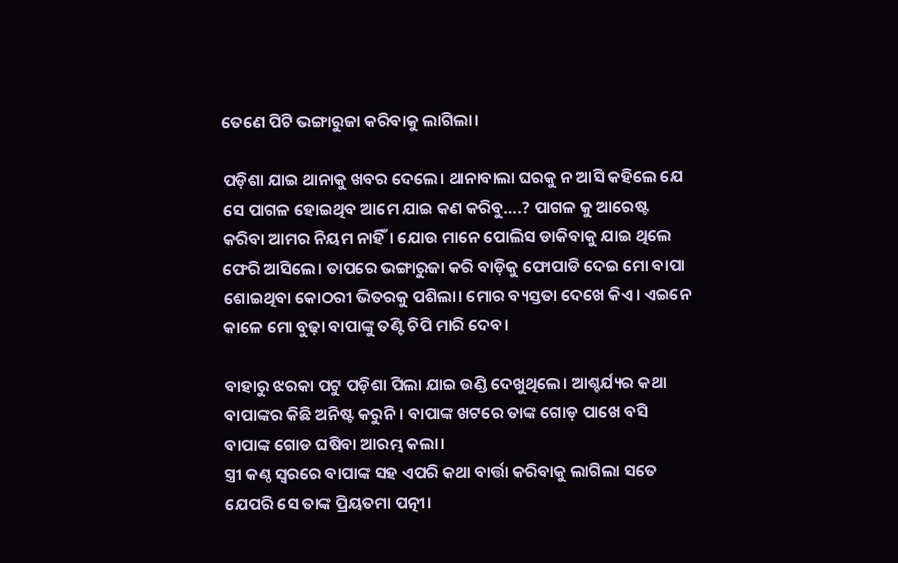ତେଣେ ପିଟି ଭଙ୍ଗାରୁଜା କରିବାକୁ ଲାଗିଲା।

ପଡ଼ିଶା ଯାଇ ଥାନାକୁ ଖବର ଦେଲେ। ଥାନାବାଲା ଘରକୁ ନ ଆସି କହିଲେ ଯେ ସେ ପାଗଳ ହୋଇଥିବ ଆମେ ଯାଇ କଣ କରିବୁ….? ପାଗଳ କୁ ଆରେଷ୍ଟ କରିବା ଆମର ନିୟମ ନାହିଁ। ଯୋଉ ମାନେ ପୋଲିସ ଡାକିବାକୁ ଯାଇ ଥିଲେ ଫେରି ଆସିଲେ। ତାପରେ ଭଙ୍ଗାରୁଜା କରି ବାଡ଼ିକୁ ଫୋପାଡି ଦେଇ ମୋ ବାପା ଶୋଇଥିବା କୋଠରୀ ଭିତରକୁ ପଶିଲା। ମୋର ବ୍ୟସ୍ତତା ଦେଖେ କିଏ। ଏଇନେ କାଳେ ମୋ ବୁଢ଼ା ବାପାଙ୍କୁ ତଣ୍ଟି ଚିପି ମାରି ଦେବ।

ବାହାରୁ ଝରକା ପଟୁ ପଡ଼ିଶା ପିଲା ଯାଇ ଉଣ୍ଡି ଦେଖୁଥିଲେ। ଆଶ୍ଚର୍ଯ୍ୟର କଥା ବାପାଙ୍କର କିଛି ଅନିଷ୍ଟ କରୁନି। ବାପାଙ୍କ ଖଟରେ ତାଙ୍କ ଗୋଡ଼ ପାଖେ ବସି ବାପାଙ୍କ ଗୋଡ ଘଷିବା ଆରମ୍ଭ କଲା।
ସ୍ତ୍ରୀ କଣ୍ଠ ସ୍ଵରରେ ବାପାଙ୍କ ସହ ଏପରି କଥା ବାର୍ତ୍ତା କରିବାକୁ ଲାଗିଲା ସତେ ଯେପରି ସେ ତାଙ୍କ ପ୍ରିୟତମା ପତ୍ନୀ।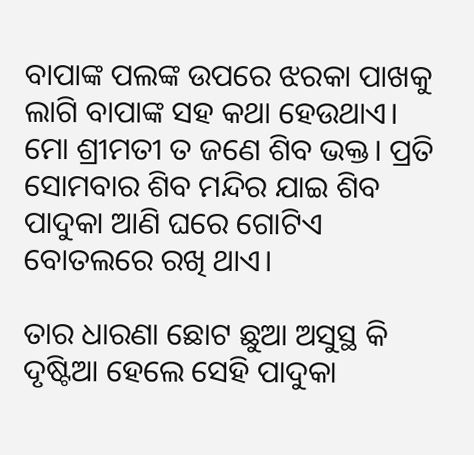ବାପାଙ୍କ ପଲଙ୍କ ଉପରେ ଝରକା ପାଖକୁ ଲାଗି ବାପାଙ୍କ ସହ କଥା ହେଉଥାଏ। ମୋ ଶ୍ରୀମତୀ ତ ଜଣେ ଶିବ ଭକ୍ତ। ପ୍ରତି ସୋମବାର ଶିବ ମନ୍ଦିର ଯାଇ ଶିବ ପାଦୁକା ଆଣି ଘରେ ଗୋଟିଏ ବୋତଲରେ ରଖି ଥାଏ।

ତାର ଧାରଣା ଛୋଟ ଛୁଆ ଅସୁସ୍ଥ କି ଦୃଷ୍ଟି‌ଆ ହେଲେ ସେହି ପାଦୁକା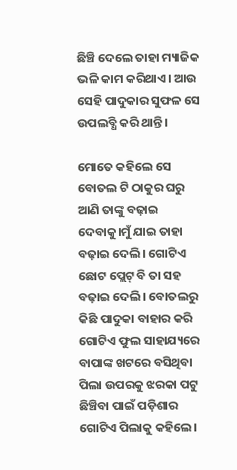ଛିଞ୍ଚି ଦେଲେ ତାହା ମ୍ୟାଜିକ ଭଳି କାମ କରିଥାଏ। ଆଉ ସେହି ପାଦୁକାର ସୁଫଳ ସେ ଉପଲବ୍ଧି କରି ଥାନ୍ତି।

ମୋତେ କହିଲେ ସେ ବୋତଲ ଟି ଠାକୁର ଘରୁ ଆଣି ତାଙ୍କୁ ବଢ଼ାଇ ଦେବାକୁ।ମୁଁ ଯାଇ ତାହା ବଢ଼ାଇ ଦେଲି। ଗୋଟିଏ ଛୋଟ ପ୍ଲେଟ୍ ବି ତା ସହ ବଢ଼ାଇ ଦେଲି। ବୋତଲରୁ କିଛି ପାଦୁକା ବାହାର କରି ଗୋଟିଏ ଫୁଲ ସାହାଯ୍ୟରେ ବାପାଙ୍କ ଖଟରେ ବସିଥିବା ପିଲା ଉପରକୁ ଝରକା ପଟୁ ଛିଞ୍ଚିବା ପାଇଁ ପଡ଼ିଶାର ଗୋଟିଏ ପିଲାକୁ କହିଲେ।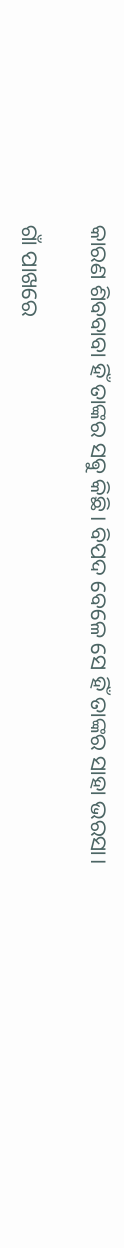କାରଣ ଶିବବାବା ହିଁ ତାଙ୍କର ସଵୁ କିଛି। ବିପଦ ବେଳେ ସେ ହିଁ ତାଙ୍କର ସାହା ଭରସା।

ଗାଁ ପାଖରେ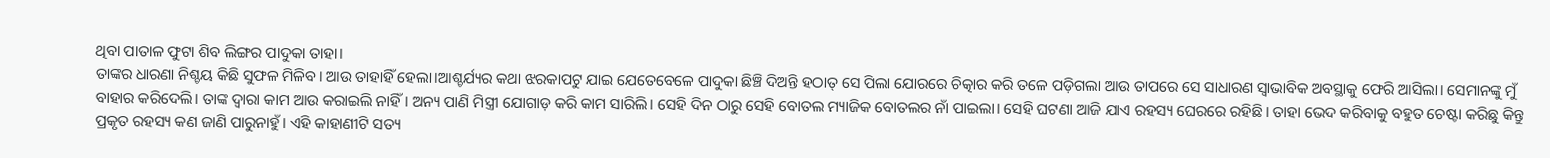ଥିବା ପାତାଳ ଫୁଟା ଶିବ ଲିଙ୍ଗର ପାଦୁକା ତାହା।
ତାଙ୍କର ଧାରଣା ନିଶ୍ଚୟ କିଛି ସୁଫଳ ମିଳିବ। ଆଉ ତାହାହିଁ ହେଲା।ଆଶ୍ଚର୍ଯ୍ୟର କଥା ଝରକାପଟୁ ଯାଇ ଯେତେବେଳେ ପାଦୁକା ଛିଞ୍ଚି ଦିଅନ୍ତି ହଠାତ୍ ସେ ପିଲା ଯୋରରେ ଚିତ୍କାର କରି ତଳେ ପଡ଼ିଗଲା ଆଉ ତାପରେ ସେ ସାଧାରଣ ସ୍ଵାଭାବିକ ଅବସ୍ଥାକୁ ଫେରି ଆସିଲା। ସେମାନଙ୍କୁ ମୁଁ ବାହାର କରିଦେଲି। ତାଙ୍କ ଦ୍ଵାରା କାମ ଆଉ କରାଇଲି ନାହିଁ। ଅନ୍ୟ ପାଣି ମିସ୍ତ୍ରୀ ଯୋଗାଡ଼ କରି କାମ ସାରିଲି। ସେହି ଦିନ ଠାରୁ ସେହି ବୋତଲ ମ୍ୟାଜିକ ବୋତଲର ନାଁ ପାଇଲା। ସେହି ଘଟଣା ଆଜି ଯାଏ ରହସ୍ୟ ଘେରରେ ରହିଛି। ତାହା ଭେଦ କରିବାକୁ ବହୁତ ଚେଷ୍ଟା କରିଛୁ କିନ୍ତୁ ପ୍ରକୃତ ରହସ୍ୟ କଣ ଜାଣି ପାରୁନାହୁଁ। ଏହି କାହାଣୀଟି ସତ୍ୟ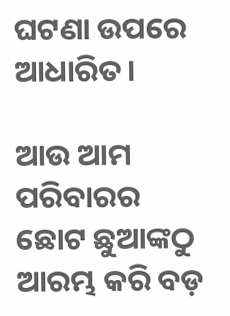ଘଟଣା ଉପରେ ଆଧାରିତ।

ଆଉ ଆମ ପରିବାରର ଛୋଟ ଛୁଆଙ୍କଠୁ ଆରମ୍ଭ କରି ବଡ଼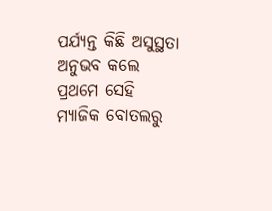ପର୍ଯ୍ୟନ୍ତ‌ କିଛି ଅସୁସ୍ଥତା ଅନୁଭବ କଲେ ପ୍ରଥମେ ସେହି ମ୍ୟାଜିକ ବୋତଲରୁ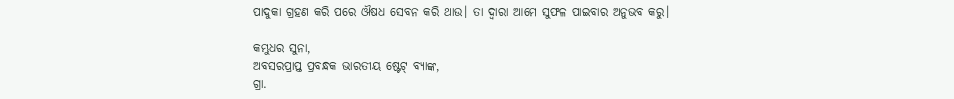ପାଦୁକା ଗ୍ରହଣ କରି ପରେ ଔଷଧ ସେବନ କରି ଥାଉ। ତା ଦ୍ଵାରା ଆମେ ସୁଫଳ ପାଇବାର ଅନୁଭବ କରୁ।

କମ୍ଭୁଧର ସୁନା,
ଅବସରପ୍ରାପ୍ତ ପ୍ରବନ୍ଧକ ଭାରତୀୟ ଷ୍ଟେଟ୍ ବ୍ୟାଙ୍କ,
ଗ୍ରା.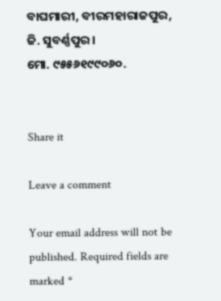ବାଘମାରୀ, ବୀରମହାରାଜପୁର,
ଜି. ସୁବର୍ଣ୍ଣପୁର।
ମୋ. ୯୫୫୬୧୯୯୦୬୦.


Share it

Leave a comment

Your email address will not be published. Required fields are marked *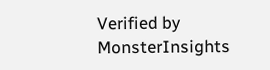Verified by MonsterInsights